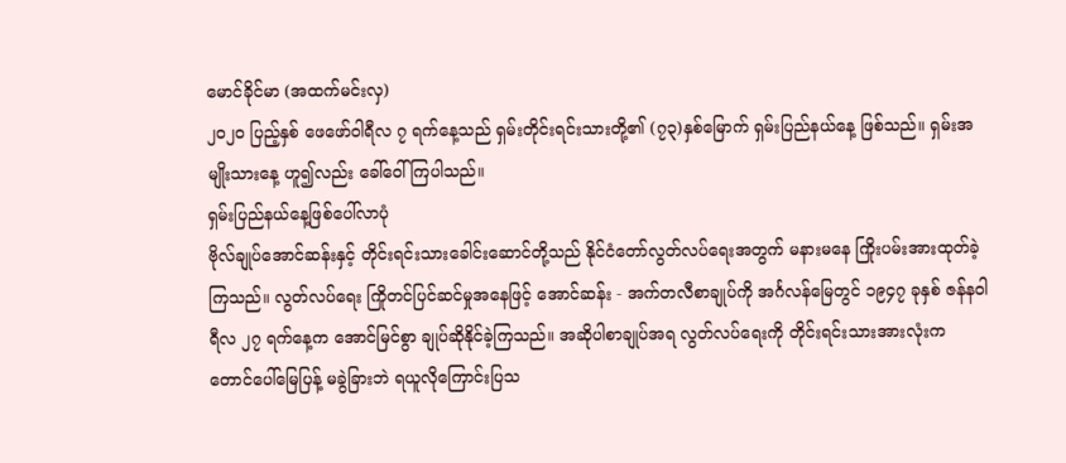မောင်ခိုင်မာ (အထက်မင်းလှ)
၂၀၂၀ ပြည့်နှစ် ဖေဖော်ဝါရီလ ၇ ရက်နေ့သည် ရှမ်းတိုင်းရင်းသားတို့၏ (၇၃)နှစ်မြောက် ရှမ်းပြည်နယ်နေ့ ဖြစ်သည်။ ရှမ်းအမျိုးသားနေ့ ဟူ၍လည်း ခေါ်ဝေါ်ကြပါသည်။
ရှမ်းပြည်နယ်နေ့ဖြစ်ပေါ်လာပုံ
ဗိုလ်ချုပ်အောင်ဆန်းနှင့် တိုင်းရင်းသားခေါင်းဆောင်တို့သည် နိုင်ငံတော်လွတ်လပ်ရေးအတွက် မနားမနေ ကြိုးပမ်းအားထုတ်ခဲ့ကြသည်။ လွတ်လပ်ရေး ကြိုတင်ပြင်ဆင်မှုအနေဖြင့် အောင်ဆန်း - အက်တလီစာချုပ်ကို အင်္ဂလန်မြေတွင် ၁၉၄၇ ခုနှစ် ဇန်နဝါရီလ ၂၇ ရက်နေ့က အောင်မြင်စွာ ချုပ်ဆိုနိုင်ခဲ့ကြသည်။ အဆိုပါစာချုပ်အရ လွတ်လပ်ရေးကို တိုင်းရင်းသားအားလုံးက တောင်ပေါ်မြေပြန့် မခွဲခြားဘဲ ရယူလိုကြောင်းပြသ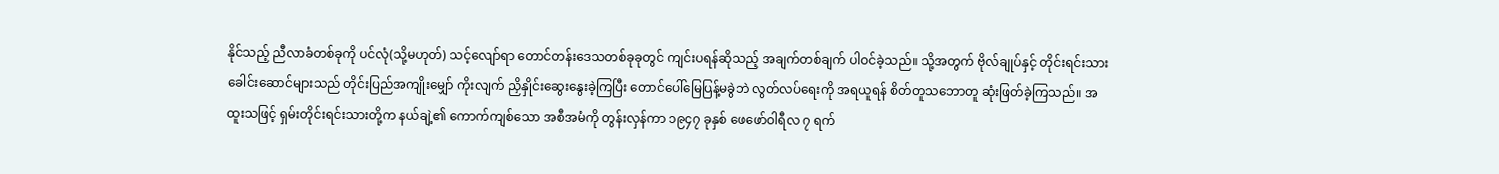နိုင်သည့် ညီလာခံတစ်ခုကို ပင်လုံ(သို့မဟုတ်) သင့်လျော်ရာ တောင်တန်းဒေသတစ်ခုခုတွင် ကျင်းပရန်ဆိုသည့် အချက်တစ်ချက် ပါဝင်ခဲ့သည်။ သို့အတွက် ဗိုလ်ချုပ်နှင့် တိုင်းရင်းသား ခေါင်းဆောင်များသည် တိုင်းပြည်အကျိုးမျှော် ကိုးလျက် ညှိနှိုင်းဆွေးနွေးခဲ့ကြပြီး တောင်ပေါ်မြေပြန့်မခွဲဘဲ လွတ်လပ်ရေးကို အရယူရန် စိတ်တူသဘောတူ ဆုံးဖြတ်ခဲ့ကြသည်။ အထူးသဖြင့် ရှမ်းတိုင်းရင်းသားတို့က နယ်ချဲ့၏ ကောက်ကျစ်သော အစီအမံကို တွန်းလှန်ကာ ၁၉၄၇ ခုနှစ် ဖေဖော်ဝါရီလ ၇ ရက်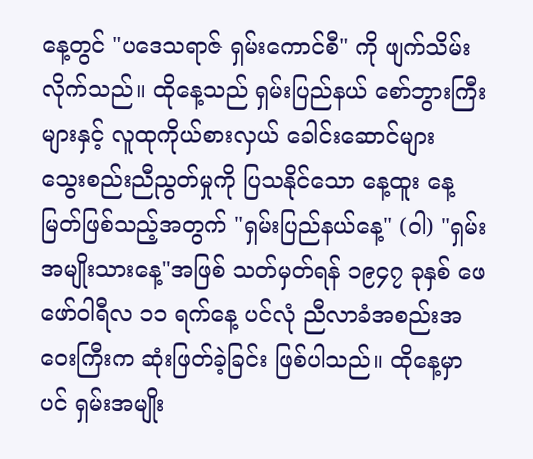နေ့တွင် "ပဒေသရာဇ် ရှမ်းကောင်စီ" ကို ဖျက်သိမ်းလိုက်သည်။ ထိုနေ့သည် ရှမ်းပြည်နယ် စော်ဘွားကြီးများနှင့် လူထုကိုယ်စားလှယ် ခေါင်းဆောင်များ သွေးစည်းညီညွတ်မှုကို ပြသနိုင်သော နေ့ထူး နေ့မြတ်ဖြစ်သည့်အတွက် "ရှမ်းပြည်နယ်နေ့" (ဝါ) "ရှမ်းအမျိုးသားနေ့"အဖြစ် သတ်မှတ်ရန် ၁၉၄၇ ခုနှစ် ဖေဖော်ဝါရီလ ၁၁ ရက်နေ့ ပင်လုံ ညီလာခံအစည်းအဝေးကြီးက ဆုံးဖြတ်ခဲ့ခြင်း ဖြစ်ပါသည်။ ထိုနေ့မှာပင် ရှမ်းအမျိုး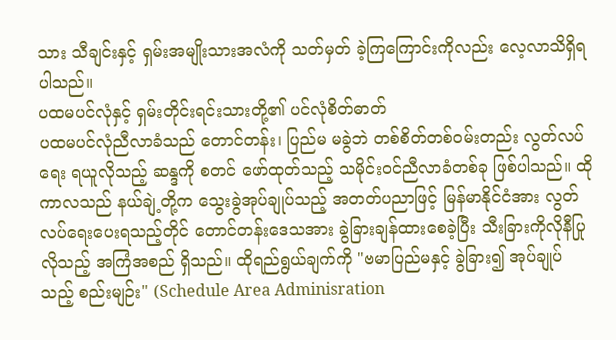သား သီချင်းနှင့် ရှမ်းအမျိုးသားအလံကို သတ်မှတ် ခဲ့ကြကြောင်းကိုလည်း လေ့လာသိရှိရပါသည်။
ပထမပင်လုံနှင့် ရှမ်းတိုင်းရင်းသားတို့၏ ပင်လုံစိတ်ဓာတ်
ပထမပင်လုံညီလာခံသည် တောင်တန်း၊ ပြည်မ မခွဲဘဲ တစ်စိတ်တစ်ဝမ်းတည်း လွတ်လပ်ရေး ရယူလိုသည့် ဆန္ဒကို စတင် ဖော်ထုတ်သည့် သမိုင်းဝင်ညီလာခံတစ်ခု ဖြစ်ပါသည်။ ထိုကာလသည် နယ်ချဲ့တို့က သွေးခွဲအုပ်ချုပ်သည့် အတတ်ပညာဖြင့် မြန်မာနိုင်ငံအား လွတ်လပ်ရေးပေးရသည့်တိုင် တောင်တန်းဒေသအား ခွဲခြားချန်ထားစေခဲ့ပြီး သီးခြားကိုလိုနီပြုလိုသည့် အကြံအစည် ရှိသည်။ ထိုရည်ရွယ်ချက်ကို "ဗမာပြည်မနှင့် ခွဲခြား၍ အုပ်ချုပ်သည့် စည်းမျဉ်း" (Schedule Area Adminisration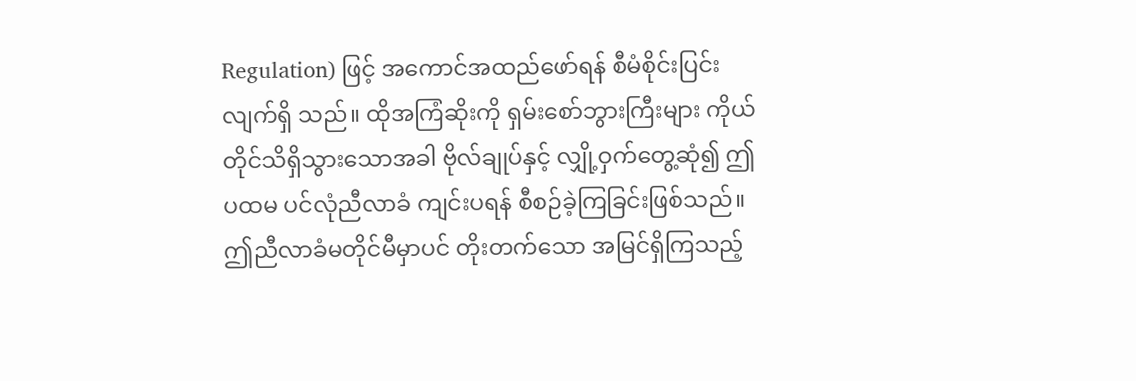Regulation) ဖြင့် အကောင်အထည်ဖော်ရန် စီမံစိုင်းပြင်းလျက်ရှိ သည်။ ထိုအကြံဆိုးကို ရှမ်းစော်ဘွားကြီးများ ကိုယ်တိုင်သိရှိသွားသောအခါ ဗိုလ်ချုပ်နှင့် လျှို့ဝှက်တွေ့ဆုံ၍ ဤပထမ ပင်လုံညီလာခံ ကျင်းပရန် စီစဉ်ခဲ့ကြခြင်းဖြစ်သည်။
ဤညီလာခံမတိုင်မီမှာပင် တိုးတက်သော အမြင်ရှိကြသည့်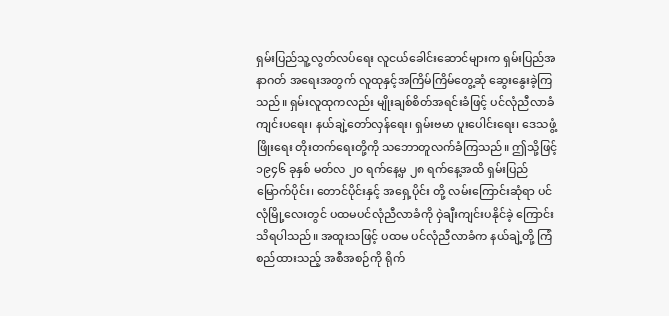ရှမ်းပြည်သူ့လွတ်လပ်ရေး လူငယ်ခေါင်းဆောင်များက ရှမ်းပြည်အနာဂတ် အရေးအတွက် လူထုနှင့်အကြိမ်ကြိမ်တွေ့ဆုံ ဆွေးနွေးခဲ့ကြသည်။ ရှမ်းလူထုကလည်း မျိုးချစ်စိတ်အရင်းခံဖြင့် ပင်လုံညီလာခံ ကျင်းပရေး၊ နယ်ချဲ့တော်လှန်ရေး၊ ရှမ်းဗမာ ပူးပေါင်းရေး၊ ဒေသဖွံ့ဖြိုးရေး တိုးတက်ရေးတို့ကို သဘောတူလက်ခံကြသည်။ ဤသို့ဖြင့် ၁၉၄၆ ခုနှစ် မတ်လ ၂၀ ရက်နေ့မှ ၂၈ ရက်နေ့အထိ ရှမ်းပြည်မြောက်ပိုင်း၊ တောင်ပိုင်းနှင့် အရှေ့ပိုင်း တို့ လမ်းကြောင်းဆုံရာ ပင်လုံမြို့လေးတွင် ပထမပင်လုံညီလာခံကို ဝှဲချီးကျင်းပနိုင်ခဲ့ ကြောင်း သိရပါသည်။ အထူးသဖြင့် ပထမ ပင်လုံညီလာခံက နယ်ချဲ့တို့ ကြံစည်ထားသည့် အစီအစဉ်ကို ရိုက်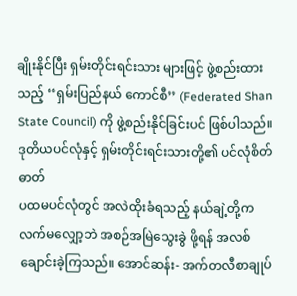ချိုးနိုင်ပြီး ရှမ်းတိုင်းရင်းသား များဖြင့် ဖွဲ့စည်းထားသည့် ‘‘ရှမ်းပြည်နယ် ကောင်စီ’’ (Federated Shan State Council) ကို ဖွဲ့စည်းနိုင်ခြင်းပင် ဖြစ်ပါသည်။
ဒုတိယပင်လုံနှင့် ရှမ်းတိုင်းရင်းသားတို့၏ ပင်လုံစိတ်ဓာတ်
ပထမပင်လုံတွင် အလဲထိုးခံရသည့် နယ်ချဲ့တို့က လက်မလျှော့ဘဲ အစဉ်အမြဲသွေးခွဲ ဖို့ရန် အလစ်ချောင်းခဲ့ကြသည်။ အောင်ဆန်း- အက်တလီစာချုပ်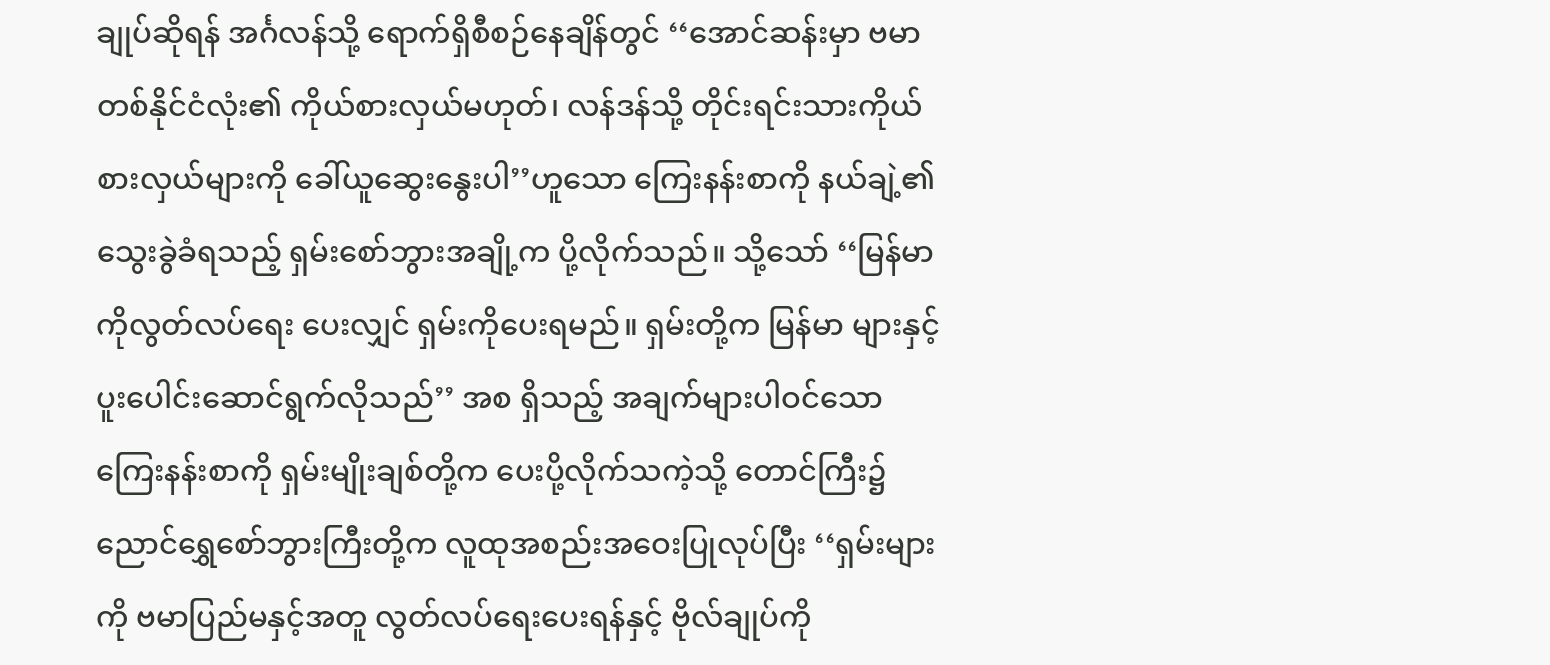ချုပ်ဆိုရန် အင်္ဂလန်သို့ ရောက်ရှိစီစဉ်နေချိန်တွင် ‘‘အောင်ဆန်းမှာ ဗမာတစ်နိုင်ငံလုံး၏ ကိုယ်စားလှယ်မဟုတ်၊ လန်ဒန်သို့ တိုင်းရင်းသားကိုယ်စားလှယ်များကို ခေါ်ယူဆွေးနွေးပါ’’ဟူသော ကြေးနန်းစာကို နယ်ချဲ့၏ သွေးခွဲခံရသည့် ရှမ်းစော်ဘွားအချို့က ပို့လိုက်သည်။ သို့သော် ‘‘မြန်မာကိုလွတ်လပ်ရေး ပေးလျှင် ရှမ်းကိုပေးရမည်။ ရှမ်းတို့က မြန်မာ များနှင့် ပူးပေါင်းဆောင်ရွက်လိုသည်’’ အစ ရှိသည့် အချက်များပါဝင်သော ကြေးနန်းစာကို ရှမ်းမျိုးချစ်တို့က ပေးပို့လိုက်သကဲ့သို့ တောင်ကြီး၌ ညောင်ရွှေစော်ဘွားကြီးတို့က လူထုအစည်းအဝေးပြုလုပ်ပြီး ‘‘ရှမ်းများကို ဗမာပြည်မနှင့်အတူ လွတ်လပ်ရေးပေးရန်နှင့် ဗိုလ်ချုပ်ကို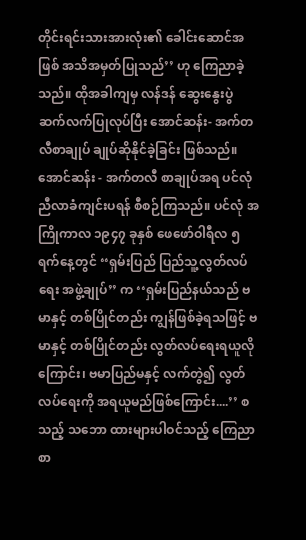တိုင်းရင်းသားအားလုံး၏ ခေါင်းဆောင်အဖြစ် အသိအမှတ်ပြုသည်’’ ဟု ကြေညာခဲ့သည်။ ထိုအခါကျမှ လန်ဒန် ဆွေးနွေးပွဲ ဆက်လက်ပြုလုပ်ပြီး အောင်ဆန်း- အက်တလီစာချုပ် ချုပ်ဆိုနိုင်ခဲ့ခြင်း ဖြစ်သည်။
အောင်ဆန်း - အက်တလီ စာချုပ်အရ ပင်လုံညီလာခံကျင်းပရန် စီစဉ်ကြသည်။ ပင်လုံ အကြိုကာလ ၁၉၄၇ ခုနှစ် ဖေဖော်ဝါရီလ ၅ ရက်နေ့တွင် ‘‘ရှမ်းပြည် ပြည်သူ့လွတ်လပ်ရေး အဖွဲ့ချုပ်’’ က ‘‘ရှမ်းပြည်နယ်သည် ဗမာနှင့် တစ်ပြိုင်တည်း ကျွန်ဖြစ်ခဲ့ရသဖြင့် ဗမာနှင့် တစ်ပြိုင်တည်း လွတ်လပ်ရေးရယူလိုကြောင်း၊ ဗမာပြည်မနှင့် လက်တွဲ၍ လွတ်လပ်ရေးကို အရယူမည်ဖြစ်ကြောင်း....’’ စသည့် သဘော ထားများပါဝင်သည့် ကြေညာစာ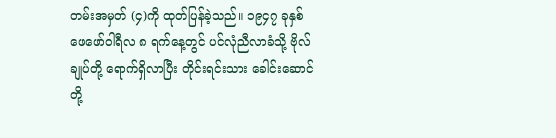တမ်းအမှတ် (၄)ကို ထုတ်ပြန်ခဲ့သည်။ ၁၉၄၇ ခုနှစ် ဖေဖော်ဝါရီလ ၈ ရက်နေ့တွင် ပင်လုံညီလာခံသို့ ဗိုလ်ချုပ်တို့ ရောက်ရှိလာပြီး တိုင်းရင်းသား ခေါင်းဆောင်တို့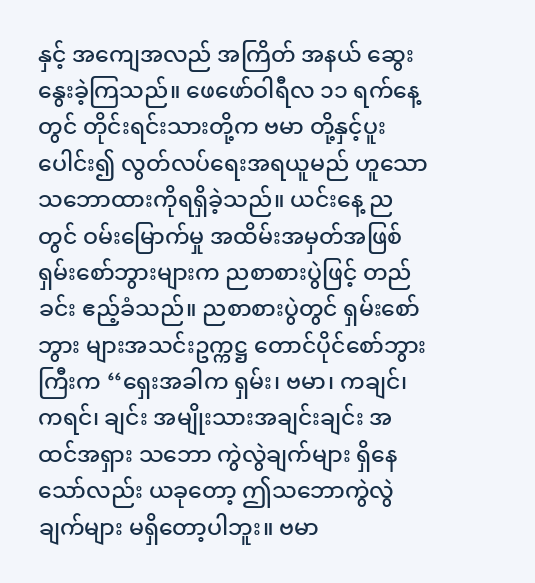နှင့် အကျေအလည် အကြိတ် အနယ် ဆွေးနွေးခဲ့ကြသည်။ ဖေဖော်ဝါရီလ ၁၁ ရက်နေ့တွင် တိုင်းရင်းသားတို့က ဗမာ တို့နှင့်ပူးပေါင်း၍ လွတ်လပ်ရေးအရယူမည် ဟူသော သဘောထားကိုရရှိခဲ့သည်။ ယင်းနေ့ ညတွင် ဝမ်းမြောက်မှု အထိမ်းအမှတ်အဖြစ် ရှမ်းစော်ဘွားများက ညစာစားပွဲဖြင့် တည်ခင်း ဧည့်ခံသည်။ ညစာစားပွဲတွင် ရှမ်းစော်ဘွား များအသင်းဥက္ကဋ္ဌ တောင်ပိုင်စော်ဘွားကြီးက ‘‘ရှေးအခါက ရှမ်း၊ ဗမာ၊ ကချင်၊ ကရင်၊ ချင်း အမျိုးသားအချင်းချင်း အထင်အရှား သဘော ကွဲလွဲချက်များ ရှိနေသော်လည်း ယခုတော့ ဤသဘောကွဲလွဲချက်များ မရှိတော့ပါဘူး။ ဗမာ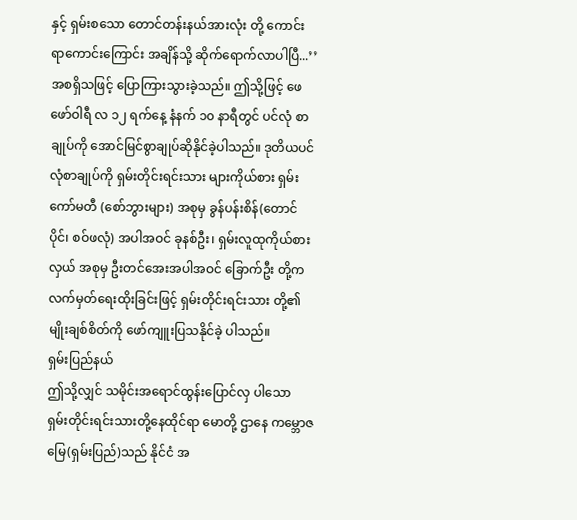နှင့် ရှမ်းစသော တောင်တန်းနယ်အားလုံး တို့ ကောင်းရာကောင်းကြောင်း အချိန်သို့ ဆိုက်ရောက်လာပါပြီ...’’ အစရှိသဖြင့် ပြောကြားသွားခဲ့သည်။ ဤသို့ဖြင့် ဖေဖော်ဝါရီ လ ၁၂ ရက်နေ့ နံနက် ၁၀ နာရီတွင် ပင်လုံ စာချုပ်ကို အောင်မြင်စွာချုပ်ဆိုနိုင်ခဲ့ပါသည်။ ဒုတိယပင်လုံစာချုပ်ကို ရှမ်းတိုင်းရင်းသား များကိုယ်စား ရှမ်းကော်မတီ (စော်ဘွားများ) အစုမှ ခွန်ပန်းစိန်(တောင်ပိုင်၊ စဝ်ဖလုံ) အပါအဝင် ခုနစ်ဦး၊ ရှမ်းလူထုကိုယ်စားလှယ် အစုမှ ဦးတင်အေးအပါအဝင် ခြောက်ဦး တို့က လက်မှတ်ရေးထိုးခြင်းဖြင့် ရှမ်းတိုင်းရင်းသား တို့၏ မျိုးချစ်စိတ်ကို ဖော်ကျူးပြသနိုင်ခဲ့ ပါသည်။
ရှမ်းပြည်နယ်
ဤသို့လျှင် သမိုင်းအရောင်ထွန်းပြောင်လှ ပါသော ရှမ်းတိုင်းရင်းသားတို့နေထိုင်ရာ မောတို့ ဌာနေ ကမ္ဘောဇမြေ(ရှမ်းပြည်)သည် နိုင်ငံ အ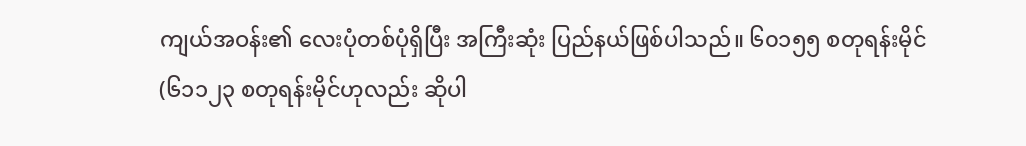ကျယ်အဝန်း၏ လေးပုံတစ်ပုံရှိပြီး အကြီးဆုံး ပြည်နယ်ဖြစ်ပါသည်။ ၆၀၁၅၅ စတုရန်းမိုင် (၆၁၁၂၃ စတုရန်းမိုင်ဟုလည်း ဆိုပါ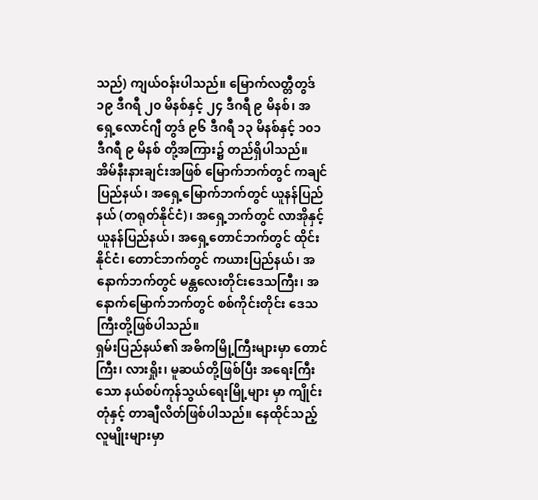သည်) ကျယ်ဝန်းပါသည်။ မြောက်လတ္တီတွဒ် ၁၉ ဒီဂရီ ၂၀ မိနစ်နှင့် ၂၄ ဒီဂရီ ၉ မိနစ်၊ အရှေ့လောင်ဂျီ တွဒ် ၉၆ ဒီဂရီ ၁၃ မိနစ်နှင့် ၁၀၁ ဒီဂရီ ၉ မိနစ် တို့အကြား၌ တည်ရှိပါသည်။ အိမ်နီးနားချင်းအဖြစ် မြောက်ဘက်တွင် ကချင်ပြည်နယ်၊ အရှေ့မြောက်ဘက်တွင် ယူနန်ပြည်နယ် (တရုတ်နိုင်ငံ)၊ အရှေ့ဘက်တွင် လာအိုနှင့် ယူနန်ပြည်နယ်၊ အရှေ့တောင်ဘက်တွင် ထိုင်းနိုင်ငံ၊ တောင်ဘက်တွင် ကယားပြည်နယ်၊ အနောက်ဘက်တွင် မန္တလေးတိုင်းဒေသကြီး၊ အနောက်မြောက်ဘက်တွင် စစ်ကိုင်းတိုင်း ဒေသကြီးတို့ဖြစ်ပါသည်။
ရှမ်းပြည်နယ်၏ အဓိကမြို့ကြီးများမှာ တောင်ကြီး၊ လားရှိုး၊ မူဆယ်တို့ဖြစ်ပြီး အရေးကြီးသော နယ်စပ်ကုန်သွယ်ရေးမြို့များ မှာ ကျိုင်းတုံနှင့် တာချီလိတ်ဖြစ်ပါသည်။ နေထိုင်သည့် လူမျိုးများမှာ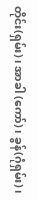တိုင်း(ရှမ်း)၊ အာခါ (ကော်)၊ ခွန်(ဂုံရှမ်း)၊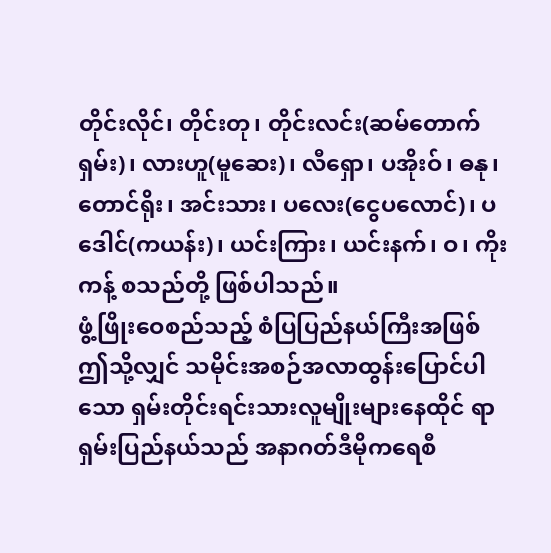တိုင်းလိုင်၊ တိုင်းတု၊ တိုင်းလင်း(ဆမ်တောက်ရှမ်း)၊ လားဟူ(မူဆေး)၊ လီရှော၊ ပအိုးဝ်၊ ဓနု၊ တောင်ရိုး၊ အင်းသား၊ ပလေး(ငွေပလောင်)၊ ပဒေါင်(ကယန်း)၊ ယင်းကြား၊ ယင်းနက်၊ ဝ၊ ကိုးကန့် စသည်တို့ ဖြစ်ပါသည်။
ဖွံ့ဖြိုးဝေစည်သည့် စံပြပြည်နယ်ကြီးအဖြစ်
ဤသို့လျှင် သမိုင်းအစဉ်အလာထွန်းပြောင်ပါသော ရှမ်းတိုင်းရင်းသားလူမျိုးများနေထိုင် ရာ ရှမ်းပြည်နယ်သည် အနာဂတ်ဒီမိုကရေစီ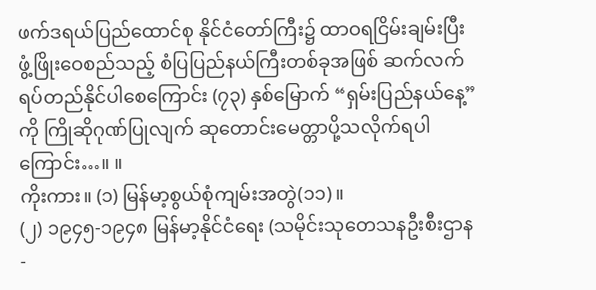ဖက်ဒရယ်ပြည်ထောင်စု နိုင်ငံတော်ကြီး၌ ထာဝရငြိမ်းချမ်းပြီး ဖွံ့ဖြိုးဝေစည်သည့် စံပြပြည်နယ်ကြီးတစ်ခုအဖြစ် ဆက်လက် ရပ်တည်နိုင်ပါစေကြောင်း (၇၃) နှစ်မြောက် “ရှမ်းပြည်နယ်နေ့”ကို ကြိုဆိုဂုဏ်ပြုလျက် ဆုတောင်းမေတ္တာပို့သလိုက်ရပါကြောင်း…။ ။
ကိုးကား။ (၁) မြန်မာ့စွယ်စုံကျမ်းအတွဲ(၁၁)။
(၂) ၁၉၄၅-၁၉၄၈ မြန်မာ့နိုင်ငံရေး (သမိုင်းသုတေသနဦးစီးဌာန -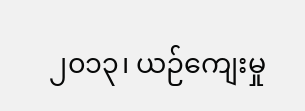၂၀၁၃၊ ယဉ်ကျေးမှု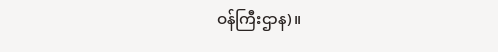ဝန်ကြီးဌာန)။